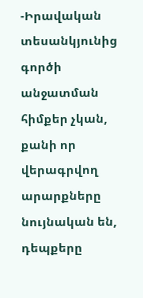-Իրավական տեսանկյունից գործի անջատման հիմքեր չկան, քանի որ վերագրվող արարքները նույնական են, դեպքերը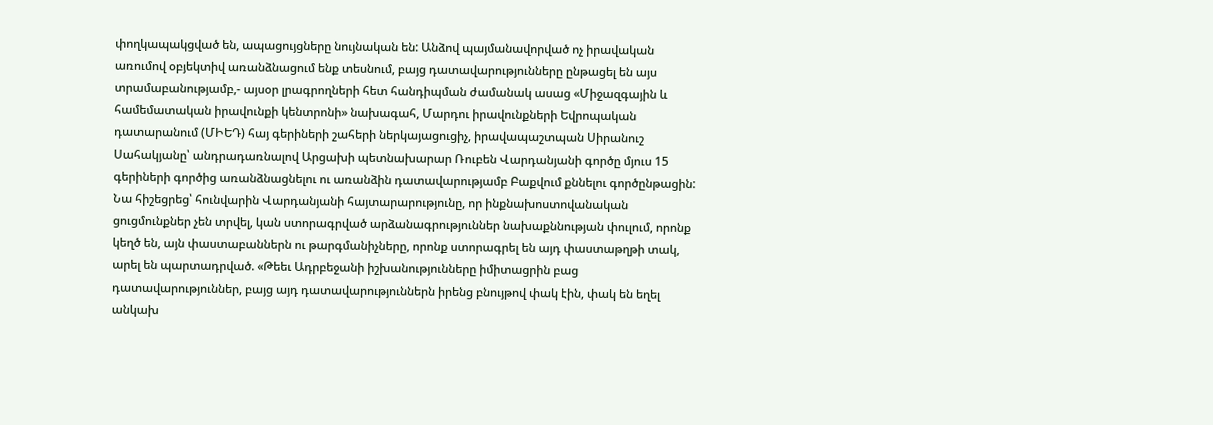փողկապակցված են, ապացույցները նույնական են: Անձով պայմանավորված ոչ իրավական առումով օբյեկտիվ առանձնացում ենք տեսնում, բայց դատավարությունները ընթացել են այս տրամաբանությամբ,- այսօր լրագրողների հետ հանդիպման ժամանակ ասաց «Միջազգային և համեմատական իրավունքի կենտրոնի» նախագահ, Մարդու իրավունքների Եվրոպական դատարանում (ՄԻԵԴ) հայ գերիների շահերի ներկայացուցիչ, իրավապաշտպան Սիրանուշ Սահակյանը՝ անդրադառնալով Արցախի պետնախարար Ռուբեն Վարդանյանի գործը մյուս 15 գերիների գործից առանձնացնելու ու առանձին դատավարությամբ Բաքվում քննելու գործընթացին:
Նա հիշեցրեց՝ հունվարին Վարդանյանի հայտարարությունը, որ ինքնախոստովանական ցուցմունքներ չեն տրվել, կան ստորագրված արձանագրություններ նախաքննության փուլում, որոնք կեղծ են, այն փաստաբաններն ու թարգմանիչները, որոնք ստորագրել են այդ փաստաթղթի տակ, արել են պարտադրված. «Թեեւ Ադրբեջանի իշխանությունները իմիտացրին բաց դատավարություններ, բայց այդ դատավարություններն իրենց բնույթով փակ էին, փակ են եղել անկախ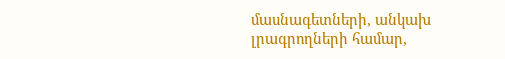մասնագետների, անկախ լրագրողների համար,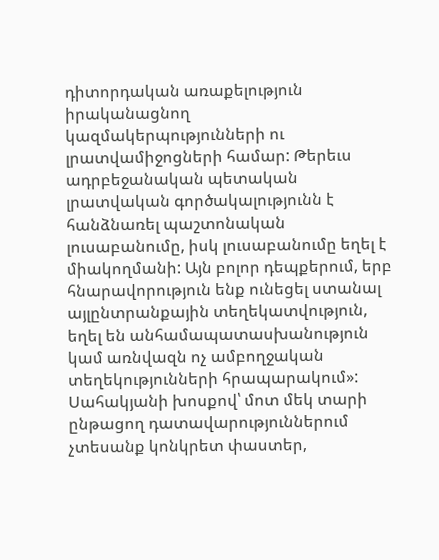դիտորդական առաքելություն իրականացնող կազմակերպությունների ու լրատվամիջոցների համար: Թերեւս ադրբեջանական պետական լրատվական գործակալությունն է հանձնառել պաշտոնական լուսաբանումը, իսկ լուսաբանումը եղել է միակողմանի: Այն բոլոր դեպքերում, երբ հնարավորություն ենք ունեցել ստանալ այլընտրանքային տեղեկատվություն, եղել են անհամապատասխանություն կամ առնվազն ոչ ամբողջական տեղեկությունների հրապարակում»:
Սահակյանի խոսքով՝ մոտ մեկ տարի ընթացող դատավարություններում չտեսանք կոնկրետ փաստեր,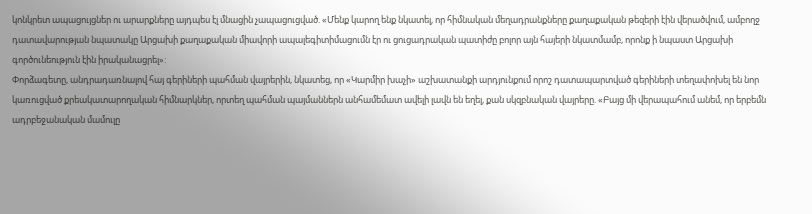կոնկրետ ապացույցներ ու արարքները այդպես էլ մնացին չապացուցված. «Մենք կարող ենք նկատել, որ հիմնական մեղադրանքները քաղաքական թեզերի էին վերածվում, ամբողջ դատավարության նպատակը Արցախի քաղաքական միավորի ապալեգիտիմացումն էր ու ցուցադրական պատիժը բոլոր այն հայերի նկատմամբ, որոնք ի նպաստ Արցախի գործունեություն էին իրականացրել»:
Փորձագետը, անդրադառնալով հայ գերիների պահման վայրերին, նկատեց, որ «Կարմիր խաչի» աշխատանքի արդյունքում որոշ դատապարտված գերիների տեղափոխել են նոր կառուցված քրեակատարողական հիմնարկներ, որտեղ պահման պայմաններն անհամեմատ ավելի լավն են եղել, քան սկզբնական վայրերը. «Բայց մի վերապահում անեմ, որ երբեմն ադրբեջանական մամուլը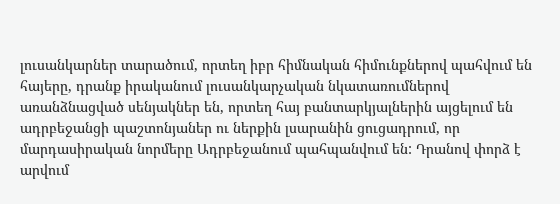լուսանկարներ տարածում, որտեղ իբր հիմնական հիմունքներով պահվում են հայերը, դրանք իրականում լուսանկարչական նկատառումներով առանձնացված սենյակներ են, որտեղ հայ բանտարկյալներին այցելում են ադրբեջանցի պաշտոնյաներ ու ներքին լսարանին ցուցադրում, որ մարդասիրական նորմերը Ադրբեջանում պահպանվում են: Դրանով փորձ է արվում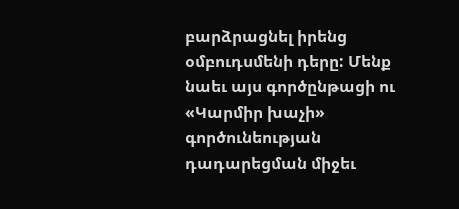բարձրացնել իրենց օմբուդսմենի դերը: Մենք նաեւ այս գործընթացի ու «Կարմիր խաչի» գործունեության դադարեցման միջեւ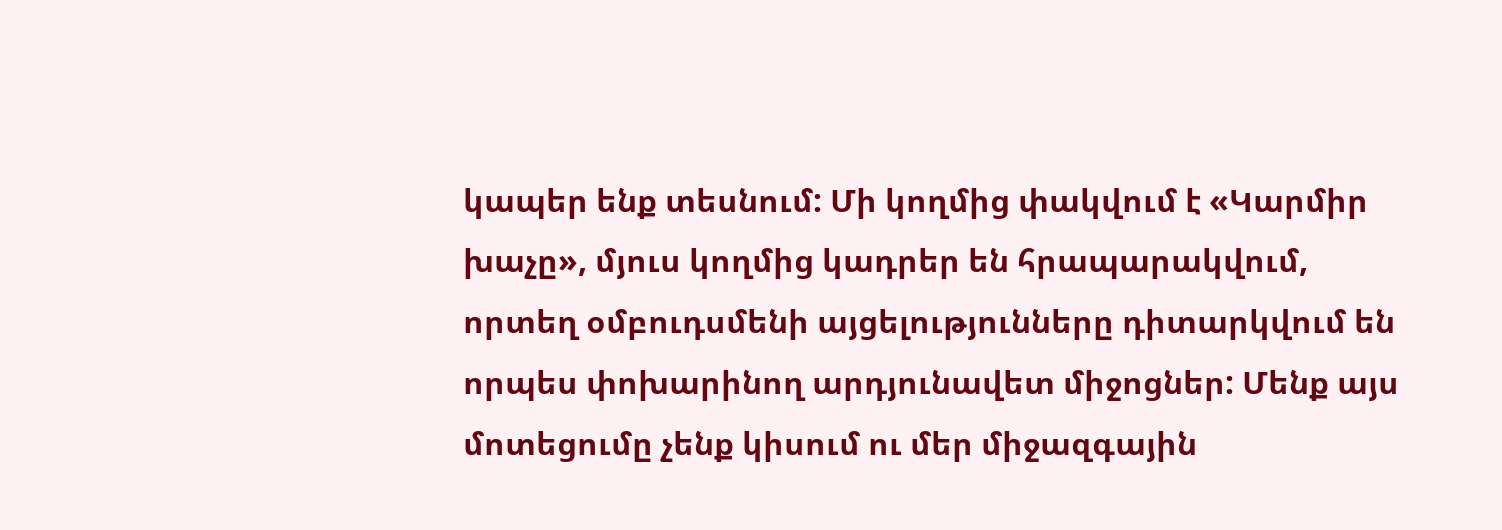կապեր ենք տեսնում: Մի կողմից փակվում է «Կարմիր խաչը», մյուս կողմից կադրեր են հրապարակվում, որտեղ օմբուդսմենի այցելությունները դիտարկվում են որպես փոխարինող արդյունավետ միջոցներ: Մենք այս մոտեցումը չենք կիսում ու մեր միջազգային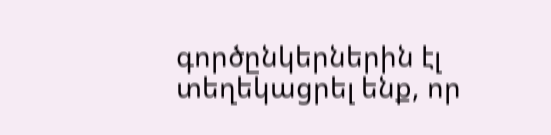գործընկերներին էլ տեղեկացրել ենք, որ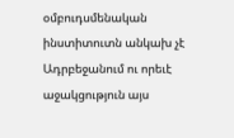օմբուդսմենական ինստիտուտն անկախ չէ Ադրբեջանում ու որեւէ աջակցություն այս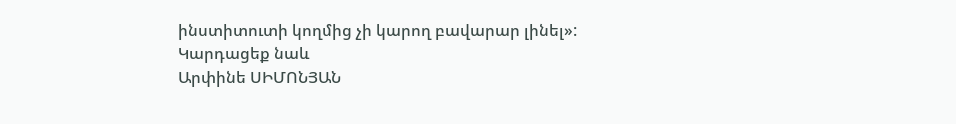ինստիտուտի կողմից չի կարող բավարար լինել»:
Կարդացեք նաև
Արփինե ՍԻՄՈՆՅԱՆ